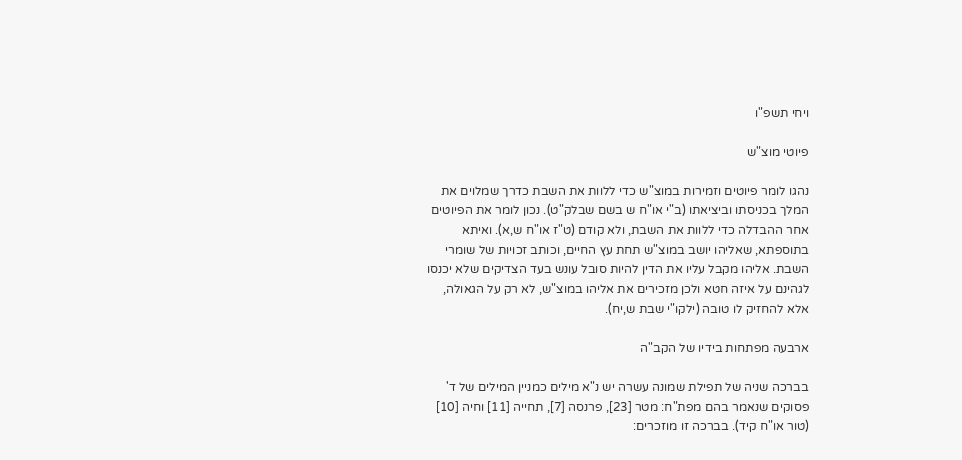ויחי תשפ"ו

פיוטי מוצ"ש

נהגו לומר פיוטים וזמירות במוצ"ש כדי ללוות את השבת כדרך שמלוים את המלך בכניסתו וביציאתו (ב"י או"ח ש בשם שבלק"ט). נכון לומר את הפיוטים אחר ההבדלה כדי ללוות את השבת, ולא קודם (ט"ז או"ח ש,א). ואיתא בתוספתא, שאליהו יושב במוצ"ש תחת עץ החיים, וכותב זכויות של שומרי השבת. אליהו מקבל עליו את הדין להיות סובל עונש בעד הצדיקים שלא יכנסו לגהינם על איזה חטא ולכן מזכירים את אליהו במוצ"ש, לא רק על הגאולה, אלא להחזיק לו טובה (ילקו"י שבת ש,יח).

ארבעה מפתחות בידיו של הקב"ה

בברכה שניה של תפילת שמונה עשרה יש נ"א מילים כמניין המילים של ד' פסוקים שנאמר בהם מפת"ח: מטר [23], פרנסה [7], תחייה [11] וחיה [10] (טור או"ח קיד). בברכה זו מוזכרים: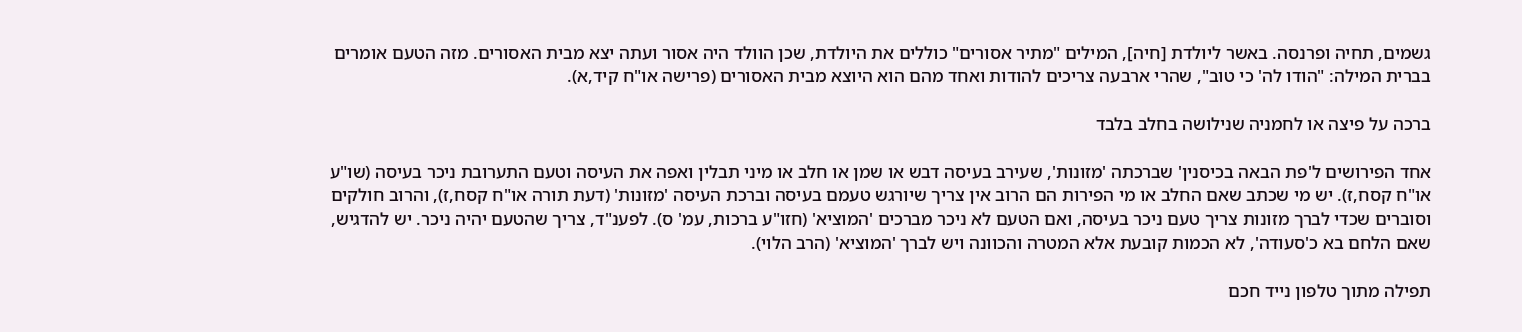גשמים, תחיה ופרנסה. באשר ליולדת [חיה], המילים "מתיר אסורים" כוללים את היולדת, שכן הוולד היה אסור ועתה יצא מבית האסורים. מזה הטעם אומרים בברית המילה: "הודו לה' כי טוב", שהרי ארבעה צריכים להודות ואחד מהם הוא היוצא מבית האסורים (פרישה או"ח קיד,א).

ברכה על פיצה או לחמניה שנילושה בחלב בלבד

אחד הפירושים ל'פת הבאה בכיסנין' שברכתה 'מזונות', שעירב בעיסה דבש או שמן או חלב או מיני תבלין ואפה את העיסה וטעם התערובת ניכר בעיסה (שו"ע או"ח קסח,ז). יש מי שכתב שאם החלב או מי הפירות הם הרוב אין צריך שיורגש טעמם בעיסה וברכת העיסה 'מזונות' (דעת תורה או"ח קסח,ז), והרוב חולקים וסוברים שכדי לברך מזונות צריך טעם ניכר בעיסה, ואם הטעם לא ניכר מברכים 'המוציא' (חזו"ע ברכות, עמ' ס). לפענ"ד, צריך שהטעם יהיה ניכר. יש להדגיש, שאם הלחם בא כ'סעודה', לא הכמות קובעת אלא המטרה והכוונה ויש לברך 'המוציא' (הרב הלוי).

תפילה מתוך טלפון נייד חכם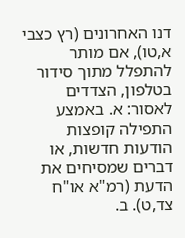דנו האחרונים (רץ כצבי א,טו), אם מותר להתפלל מתוך סידור בטלפון, הצדדים לאסור: א. באמצע התפילה קופצות הודעות חדשות, או דברים שמסיחים את הדעת (רמ"א או"ח צד,ט). ב.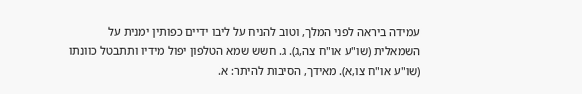עמידה ביראה לפני המלך, וטוב להניח על ליבו ידיים כפותין ימנית על השמאלית (שו"ע או"ח צה,ג). ג. חשש שמא הטלפון יפול מידיו ותתבטל כוונתו (שו"ע או"ח צו,א). מאידך, הסיבות להיתר: א.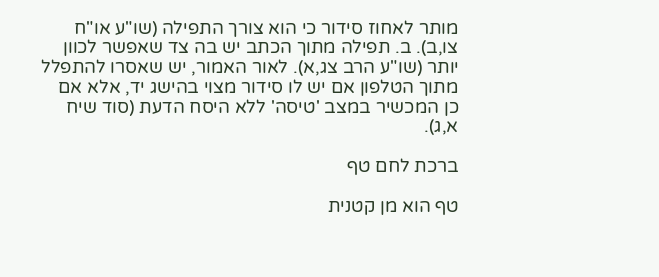מותר לאחוז סידור כי הוא צורך התפילה (שו"ע או"ח צו,ב). ב. תפילה מתוך הכתב יש בה צד שאפשר לכוון יותר (שו"ע הרב צג,א). לאור האמור, יש שאסרו להתפלל מתוך הטלפון אם יש לו סידור מצוי בהישג יד, אלא אם כן המכשיר במצב 'טיסה' ללא היסח הדעת (סוד שיח א,ג).

ברכת לחם טף

טף הוא מן קטנית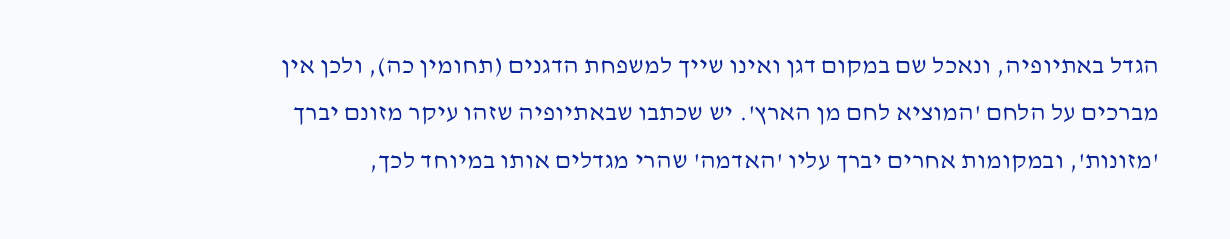הגדל באתיופיה, ונאכל שם במקום דגן ואינו שייך למשפחת הדגנים (תחומין כה), ולכן אין מברכים על הלחם 'המוציא לחם מן הארץ'. יש שכתבו שבאתיופיה שזהו עיקר מזונם יברך 'מזונות', ובמקומות אחרים יברך עליו 'האדמה' שהרי מגדלים אותו במיוחד לכך,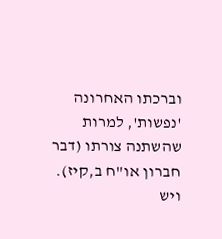וברכתו האחרונה 'נפשות', למרות שהשתנה צורתו (דבר חברון או"ח ב,קיז). ויש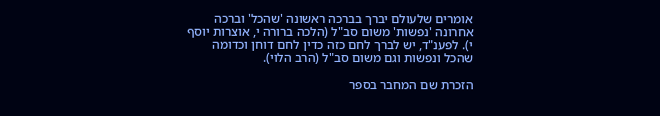אומרים שלעולם יברך בברכה ראשונה 'שהכל' וברכה אחרונה 'נפשות' משום סב"ל (הלכה ברורה י, אוצרות יוסף י). לפענ"ד, יש לברך לחם כזה כדין לחם דוחן וכדומה שהכל ונפשות וגם משום סב"ל (הרב הלוי).

הזכרת שם המחבר בספר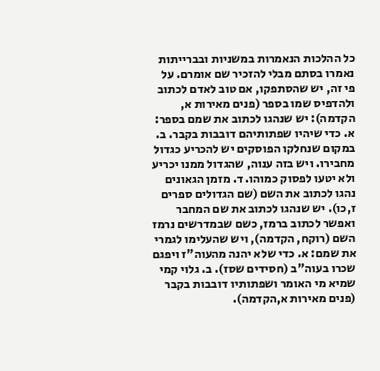כל ההלכות הנאמרות במשניות ובברייתות נאמרו בסתם מבלי להזכיר שם אומרם. על פי זה, יש שהסתפקו, אם טוב לאדם לכתוב ולהדפיס שמו בספר (פנים מאירות א, הקדמה): יש שנהגו לכתוב את שמם בספר: א. כדי שיהיו שפתותיהם דובבות בקבר. ב. במקום שנחלקו הפוסקים יש להכריע כגדול מחבירו. ויש בזה ענוה, שהגדול ממנו יכריע ולא יטעו לפסוק כמוהו. ד. מזמן הגאונים נהגו לכתוב את השם (שם הגדולים ספרים ז,כו). יש שנהגו לכתוב את שם המחבר ואפשר לכתוב ברמז, כשם שבמדרשים נרמז השם (רוקח, הקדמה), ויש שהעלימו לגמרי את שמם: א. כדי שלא יהנה מהעוה"ז ויפגם שכרו בעוה"ב (חסידים שסז). ב. גלוי קמי שמיא מי האומר ושפתותיו דובבות בקבר (פנים מאירות א,הקדמה).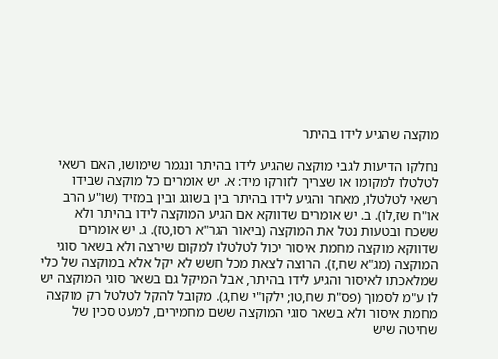מוקצה שהגיע לידו בהיתר

נחלקו הדיעות לגבי מוקצה שהגיע לידו בהיתר ונגמר שימושו, האם רשאי לטלטלו למקומו או שצריך לזורקו מיד: א. יש אומרים כל מוקצה שבידו רשאי לטלטלו, מאחר והגיע לידו בהיתר בין בשוגג ובין במזיד (שו"ע הרב או"ח שז,לו). ב. יש אומרים שדווקא אם הגיע המוקצה לידו בהיתר ולא ששכח ובטעות נטל את המוקצה (ביאור הגר"א רסו,טז). ג. יש אומרים שדווקא מוקצה מחמת איסור יכול לטלטלו למקום שירצה ולא בשאר סוגי המוקצה (מג"א שח,ז). הרוצה לצאת מכל חשש לא יקל אלא במוקצה של כלי שמלאכתו לאיסור והגיע לידו בהיתר, אבל המיקל גם בשאר סוגי המוקצה יש לו ע"מ לסמוך (פס"ת שח,טו; ילקו"י שח,ג). מקובל להקל לטלטל רק מוקצה מחמת איסור ולא בשאר סוגי המוקצה ששם מחמירים, למעט סכין של שחיטה שיש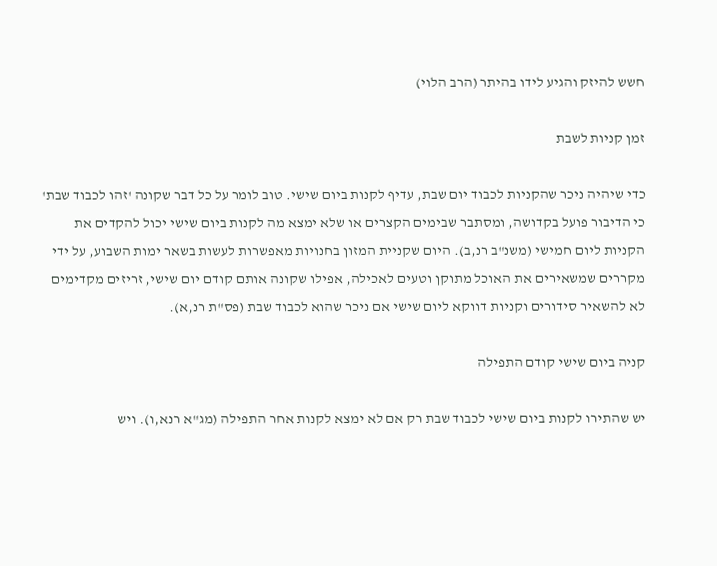חשש להיזק והגיע לידו בהיתר (הרב הלוי)

זמן קניות לשבת

כדי שיהיה ניכר שהקניות לכבוד יום שבת, עדיף לקנות ביום שישי. טוב לומר על כל דבר שקונה 'זהו לכבוד שבת' כי הדיבור פועל בקדושה, ומסתבר שבימים הקצרים או שלא ימצא מה לקנות ביום שישי יכול להקדים את הקניות ליום חמישי (משנ"ב רנ,ב). היום שקניית המזון בחנויות מאפשרות לעשות בשאר ימות השבוע, על ידי מקררים שמשאירים את האוכל מתוקן וטעים לאכילה, אפילו שקונה אותם קודם יום שישי, זריזים מקדימים לא להשאיר סידורים וקניות דווקא ליום שישי אם ניכר שהוא לכבוד שבת (פס"ת רנ,א).

קניה ביום שישי קודם התפילה

יש שהתירו לקנות ביום שישי לכבוד שבת רק אם לא ימצא לקנות אחר התפילה (מג"א רנא,ו). ויש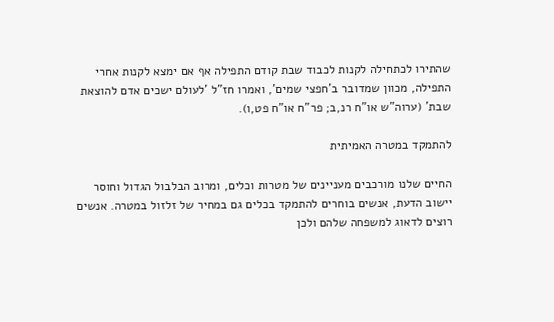שהתירו לכתחילה לקנות לכבוד שבת קודם התפילה אף אם ימצא לקנות אחרי התפילה, מכוון שמדובר ב'חפצי שמים', ואמרו חז"ל 'לעולם ישכים אדם להוצאת שבת' (ערוה"ש או"ח רנ,ב; פר"ח או"ח פט,ו).

להתמקד במטרה האמיתית

החיים שלנו מורכבים מעניינים של מטרות וכלים, ומרוב הבלבול הגדול וחוסר יישוב הדעת, אנשים בוחרים להתמקד בכלים גם במחיר של זלזול במטרה. אנשים רוצים לדאוג למשפחה שלהם ולכן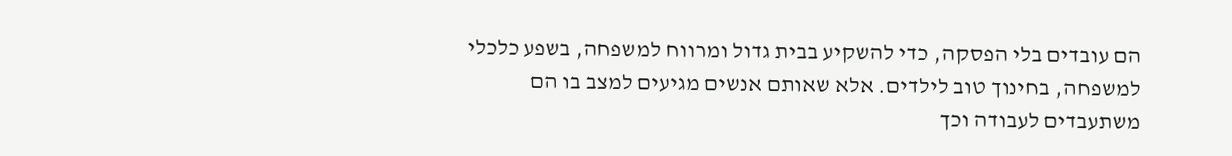הם עובדים בלי הפסקה, כדי להשקיע בבית גדול ומרווח למשפחה, בשפע כלכלי למשפחה, בחינוך טוב לילדים. אלא שאותם אנשים מגיעים למצב בו הם משתעבדים לעבודה וכך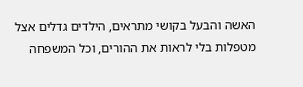האשה והבעל בקושי מתראים, הילדים גדלים אצל מטפלות בלי לראות את ההורים, וכל המשפחה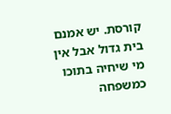קורסת. יש אמנם בית גדול אבל אין מי שיחיה בתוכו כמשפחה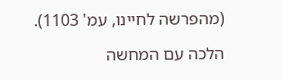(מהפרשה לחיינו, עמ' 1103).

הלכה עם המחשה